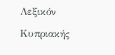Λεξικόν Κυπριακής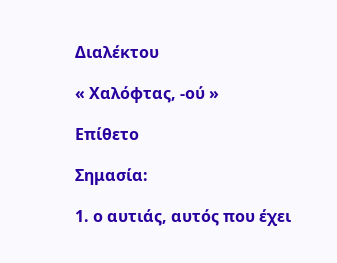Διαλέκτου

« Χαλόφτας, -ού »

Επίθετο

Σημασία:

1. ο αυτιάς, αυτός που έχει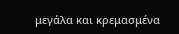μεγάλα και κρεμασμένα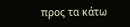προς τα κάτω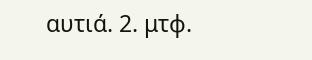αυτιά. 2. μτφ.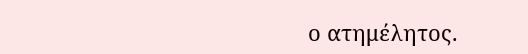ο ατημέλητος.